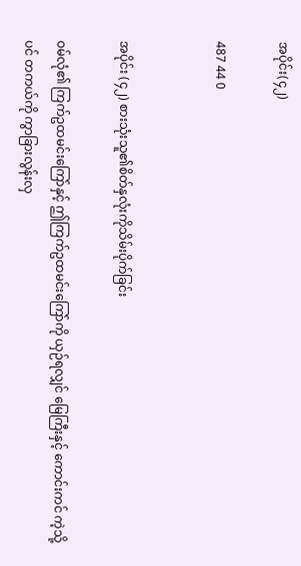အပိုင်း(၄၂)

487 44 0


အပိုင်း (၄၂) စားသုံးသူ၏စိတ်နှလုံးကိုသိမ်းပိုက်ခြင်း

ဝမ်လုံ၏ ကြက်ဥထမင်းကြော်နှင့် ဤကြက်ဥထမင်းကြော်ကို ယှဉ်ရလျှင် မြေကြီးနှင့် ကောင်းကင် ကဲ့သို့ပင် တကယ်ကို ကွာခြားလွန်းလှ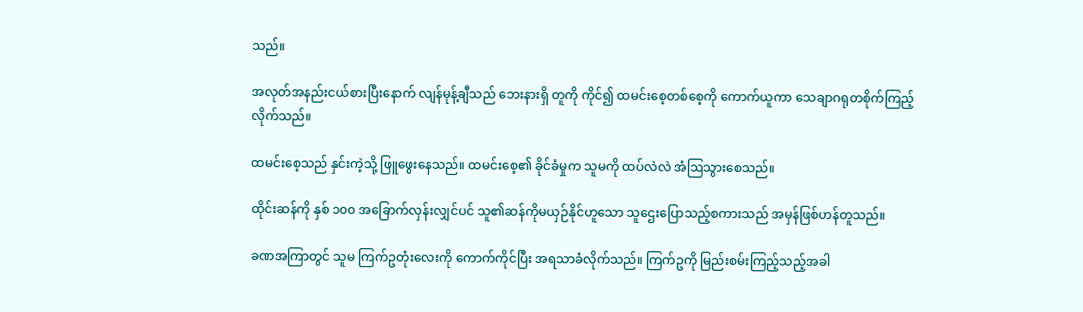သည်။

အလုတ်အနည်းငယ်စားပြီးနောက် လျန်မုန့်ချီသည် ဘေးနားရှိ တူကို ကိုင်၍ ထမင်းစေ့တစ်စေ့ကို ကောက်ယူကာ သေချာဂရုတစိုက်ကြည့်လိုက်သည်။

ထမင်းစေ့သည် နှင်းကဲ့သို့ ဖြူဖွေးနေသည်။ ထမင်းစေ့၏ ခိုင်ခံမှုက သူမကို ထပ်လဲလဲ အံဩသွားစေသည်။

ထိုင်းဆန်ကို နှစ် ၁၀၀ အခြောက်လှန်းလျှင်ပင် သူ၏ဆန်ကိုမယှဉ်နိုင်ဟူသော သူဌေးပြောသည့်စကားသည် အမှန်ဖြစ်ဟန်တူသည်။

ခဏအကြာတွင် သူမ ကြက်ဥတုံးလေးကို ကောက်ကိုင်ပြီး အရသာခံလိုက်သည်။ ကြက်ဥကို မြည်းစမ်းကြည့်သည့်အခါ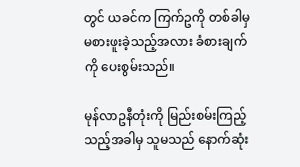တွင် ယခင်က ကြက်ဥကို တစ်ခါမှ မစားဖူးခဲ့သည့်အလား ခံစားချက်ကို ပေးစွမ်းသည်။

မုန်လာဥနီတုံးကို မြည်းစမ်းကြည့်သည့်အခါမှ သူမသည် နောက်ဆုံး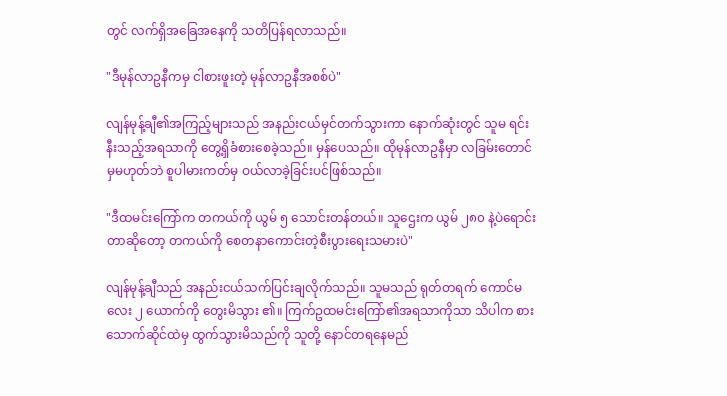တွင် လက်ရှိအခြေအနေကို သတိပြန်ရလာသည်။

"ဒီမုန်လာဥနီကမှ ငါစားဖူးတဲ့ မုန်လာဥနီအစစ်ပဲ"

လျန်မုန့်ချီ၏အကြည့်များသည် အနည်းငယ်မှင်တက်သွားကာ နောက်ဆုံးတွင် သူမ ရင်းနီးသည့်အရသာကို တွေ့ရှိခံစားစေခဲ့သည်။ မှန်ပေသည်။ ထိုမုန်လာဥနီမှာ လခြမ်းတောင်မှမဟုတ်ဘဲ စူပါမားကတ်မှ ဝယ်လာခဲ့ခြင်းပင်ဖြစ်သည်။

"ဒီထမင်းကြော်က တကယ်ကို ယွမ် ၅ သောင်းတန်တယ်။ သူဌေးက ယွမ် ၂၈၀ နဲ့ပဲရောင်းတာဆိုတော့ တကယ်ကို စေတနာကောင်းတဲ့စီးပွားရေးသမားပဲ"

လျန်မုန့်ချီသည် အနည်းငယ်သက်ပြင်းချလိုက်သည်။ သူမသည် ရုတ်တရက် ကောင်မလေး ၂ ယောက်ကို တွေးမိသွား ၏။ ကြက်ဥထမင်းကြော်၏အရသာကိုသာ သိပါက စားသောက်ဆိုင်ထဲမှ ထွက်သွားမိသည်ကို သူတို့ နောင်တရနေမည်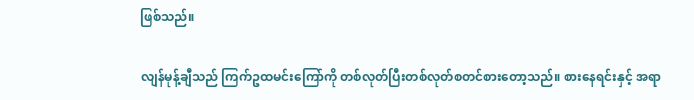ဖြစ်သည်။

လျန်မုန့်ချီသည် ကြက်ဥထမင်းကြော်ကို တစ်လုတ်ပြီးတစ်လုတ်စတင်စားတော့သည်။ စားနေရင်းနှင့် အရာ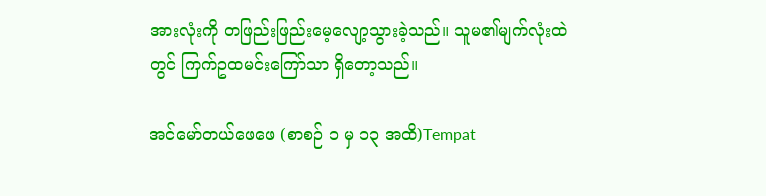အားလုံးကို တဖြည်းဖြည်းမေ့လျော့သွားခဲ့သည်။ သူမ၏မျက်လုံးထဲတွင် ကြက်ဥထမင်းကြော်သာ ရှိတော့သည်။

အင်မော်တယ်ဖေဖေ (စာစဉ် ၁ မှ ၁၃ အထိ)Tempat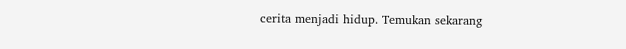cerita menjadi hidup. Temukan sekarang